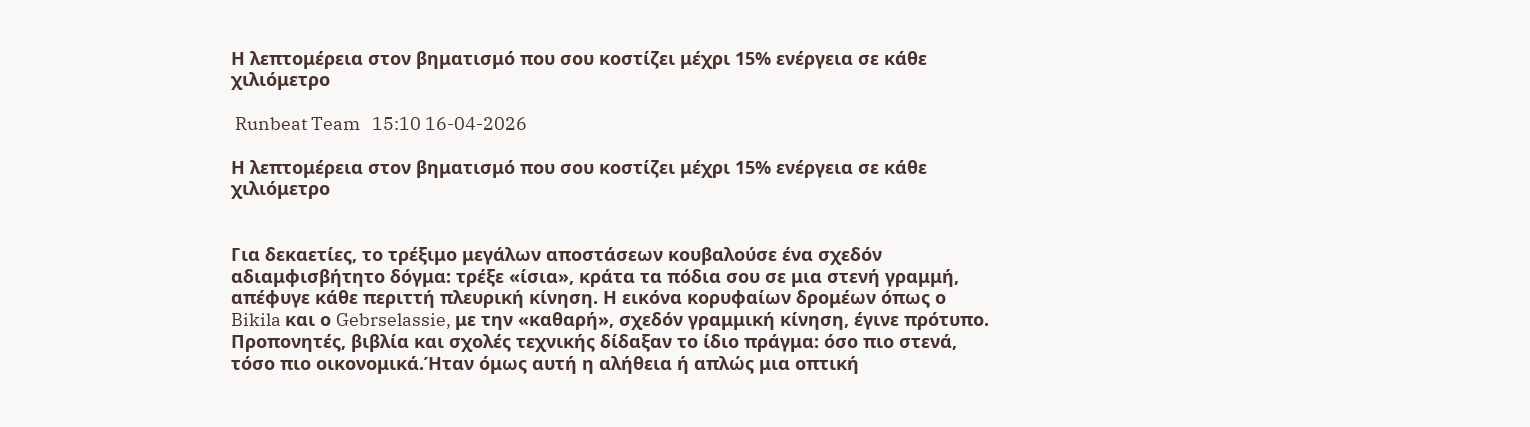Η λεπτομέρεια στον βηματισμό που σου κοστίζει μέχρι 15% ενέργεια σε κάθε χιλιόμετρο

 Runbeat Team   15:10 16-04-2026

Η λεπτομέρεια στον βηματισμό που σου κοστίζει μέχρι 15% ενέργεια σε κάθε χιλιόμετρο


Για δεκαετίες, το τρέξιμο μεγάλων αποστάσεων κουβαλούσε ένα σχεδόν αδιαμφισβήτητο δόγμα: τρέξε «ίσια», κράτα τα πόδια σου σε μια στενή γραμμή, απέφυγε κάθε περιττή πλευρική κίνηση. Η εικόνα κορυφαίων δρομέων όπως ο Bikila και ο Gebrselassie, με την «καθαρή», σχεδόν γραμμική κίνηση, έγινε πρότυπο. Προπονητές, βιβλία και σχολές τεχνικής δίδαξαν το ίδιο πράγμα: όσο πιο στενά, τόσο πιο οικονομικά.Ήταν όμως αυτή η αλήθεια ή απλώς μια οπτική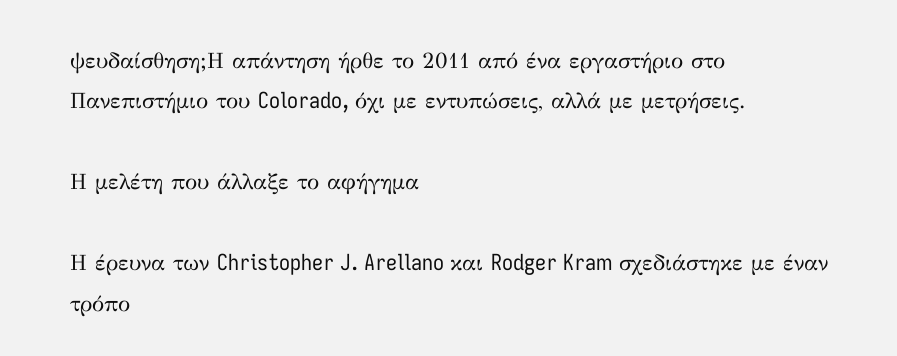ψευδαίσθηση;Η απάντηση ήρθε το 2011 από ένα εργαστήριο στο Πανεπιστήμιο του Colorado, όχι με εντυπώσεις, αλλά με μετρήσεις.

Η μελέτη που άλλαξε το αφήγημα

Η έρευνα των Christopher J. Arellano και Rodger Kram σχεδιάστηκε με έναν τρόπο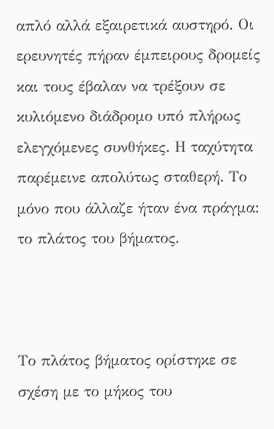απλό αλλά εξαιρετικά αυστηρό. Οι ερευνητές πήραν έμπειρους δρομείς και τους έβαλαν να τρέξουν σε κυλιόμενο διάδρομο υπό πλήρως ελεγχόμενες συνθήκες. Η ταχύτητα παρέμεινε απολύτως σταθερή. Το μόνο που άλλαζε ήταν ένα πράγμα: το πλάτος του βήματος.



Το πλάτος βήματος ορίστηκε σε σχέση με το μήκος του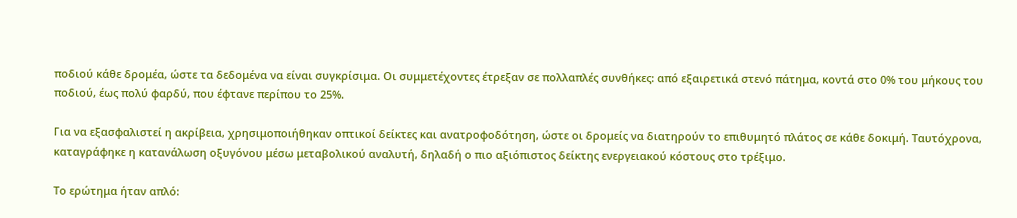ποδιού κάθε δρομέα, ώστε τα δεδομένα να είναι συγκρίσιμα. Οι συμμετέχοντες έτρεξαν σε πολλαπλές συνθήκες: από εξαιρετικά στενό πάτημα, κοντά στο 0% του μήκους του ποδιού, έως πολύ φαρδύ, που έφτανε περίπου το 25%.

Για να εξασφαλιστεί η ακρίβεια, χρησιμοποιήθηκαν οπτικοί δείκτες και ανατροφοδότηση, ώστε οι δρομείς να διατηρούν το επιθυμητό πλάτος σε κάθε δοκιμή. Ταυτόχρονα, καταγράφηκε η κατανάλωση οξυγόνου μέσω μεταβολικού αναλυτή, δηλαδή ο πιο αξιόπιστος δείκτης ενεργειακού κόστους στο τρέξιμο.

Το ερώτημα ήταν απλό: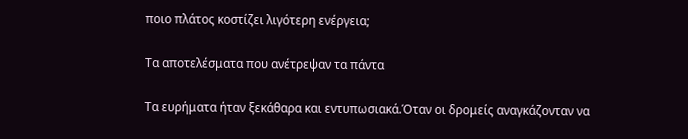ποιο πλάτος κοστίζει λιγότερη ενέργεια;

Τα αποτελέσματα που ανέτρεψαν τα πάντα

Τα ευρήματα ήταν ξεκάθαρα και εντυπωσιακά.Όταν οι δρομείς αναγκάζονταν να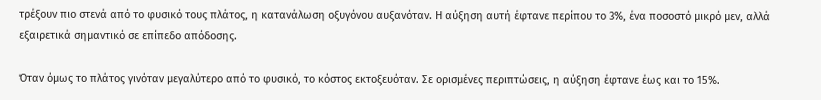τρέξουν πιο στενά από το φυσικό τους πλάτος, η κατανάλωση οξυγόνου αυξανόταν. Η αύξηση αυτή έφτανε περίπου το 3%, ένα ποσοστό μικρό μεν, αλλά εξαιρετικά σημαντικό σε επίπεδο απόδοσης.

Όταν όμως το πλάτος γινόταν μεγαλύτερο από το φυσικό, το κόστος εκτοξευόταν. Σε ορισμένες περιπτώσεις, η αύξηση έφτανε έως και το 15%.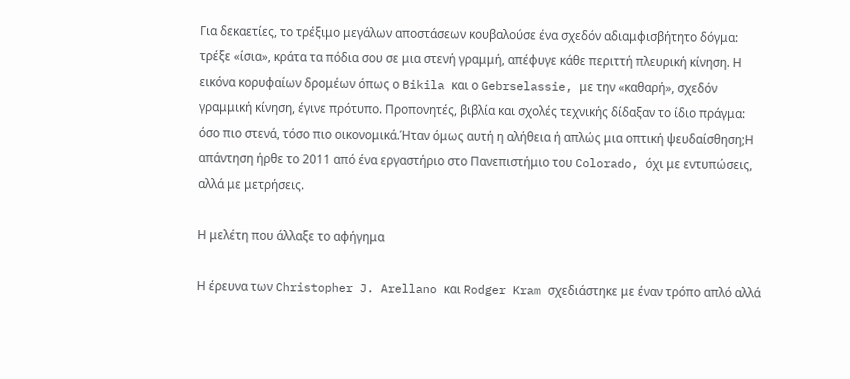Για δεκαετίες, το τρέξιμο μεγάλων αποστάσεων κουβαλούσε ένα σχεδόν αδιαμφισβήτητο δόγμα: τρέξε «ίσια», κράτα τα πόδια σου σε μια στενή γραμμή, απέφυγε κάθε περιττή πλευρική κίνηση. Η εικόνα κορυφαίων δρομέων όπως ο Bikila και ο Gebrselassie, με την «καθαρή», σχεδόν γραμμική κίνηση, έγινε πρότυπο. Προπονητές, βιβλία και σχολές τεχνικής δίδαξαν το ίδιο πράγμα: όσο πιο στενά, τόσο πιο οικονομικά.Ήταν όμως αυτή η αλήθεια ή απλώς μια οπτική ψευδαίσθηση;Η απάντηση ήρθε το 2011 από ένα εργαστήριο στο Πανεπιστήμιο του Colorado, όχι με εντυπώσεις, αλλά με μετρήσεις.

Η μελέτη που άλλαξε το αφήγημα

Η έρευνα των Christopher J. Arellano και Rodger Kram σχεδιάστηκε με έναν τρόπο απλό αλλά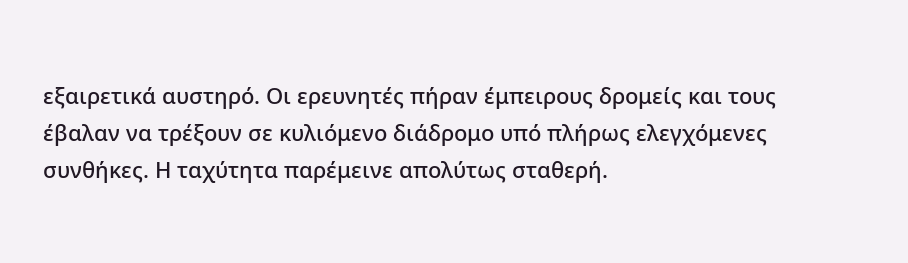εξαιρετικά αυστηρό. Οι ερευνητές πήραν έμπειρους δρομείς και τους έβαλαν να τρέξουν σε κυλιόμενο διάδρομο υπό πλήρως ελεγχόμενες συνθήκες. Η ταχύτητα παρέμεινε απολύτως σταθερή.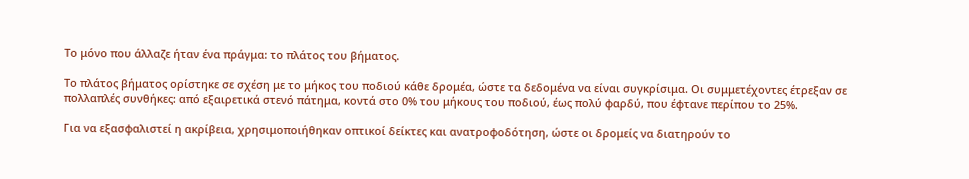Το μόνο που άλλαζε ήταν ένα πράγμα: το πλάτος του βήματος.

Το πλάτος βήματος ορίστηκε σε σχέση με το μήκος του ποδιού κάθε δρομέα, ώστε τα δεδομένα να είναι συγκρίσιμα. Οι συμμετέχοντες έτρεξαν σε πολλαπλές συνθήκες: από εξαιρετικά στενό πάτημα, κοντά στο 0% του μήκους του ποδιού, έως πολύ φαρδύ, που έφτανε περίπου το 25%.

Για να εξασφαλιστεί η ακρίβεια, χρησιμοποιήθηκαν οπτικοί δείκτες και ανατροφοδότηση, ώστε οι δρομείς να διατηρούν το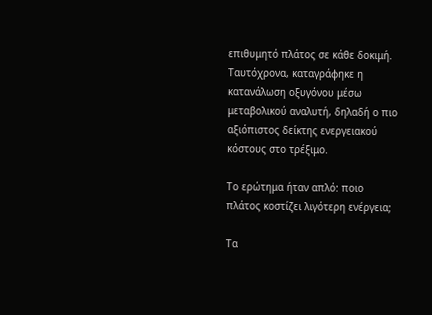επιθυμητό πλάτος σε κάθε δοκιμή. Ταυτόχρονα, καταγράφηκε η κατανάλωση οξυγόνου μέσω μεταβολικού αναλυτή, δηλαδή ο πιο αξιόπιστος δείκτης ενεργειακού κόστους στο τρέξιμο.

Το ερώτημα ήταν απλό: ποιο πλάτος κοστίζει λιγότερη ενέργεια;

Τα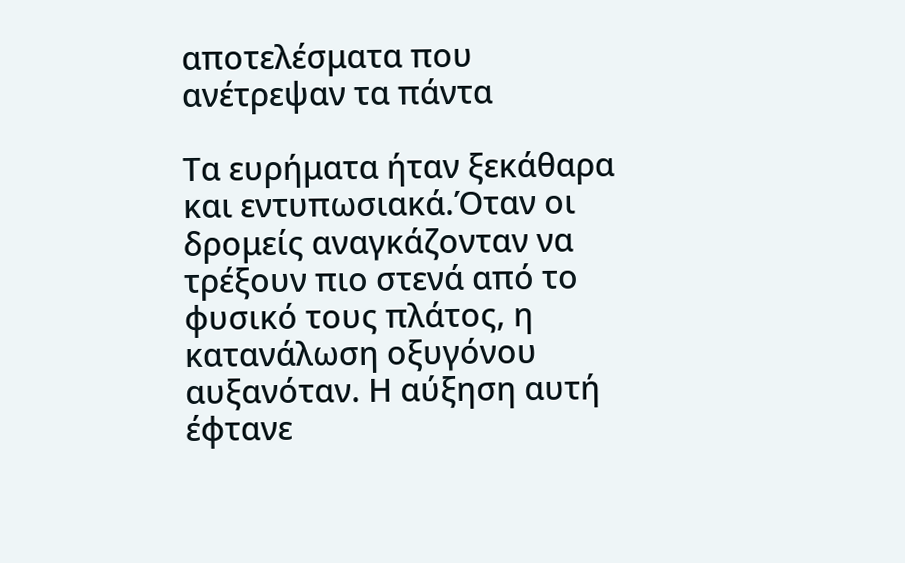αποτελέσματα που ανέτρεψαν τα πάντα

Τα ευρήματα ήταν ξεκάθαρα και εντυπωσιακά.Όταν οι δρομείς αναγκάζονταν να τρέξουν πιο στενά από το φυσικό τους πλάτος, η κατανάλωση οξυγόνου αυξανόταν. Η αύξηση αυτή έφτανε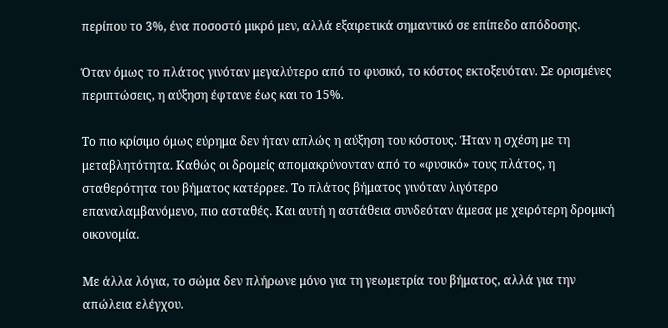περίπου το 3%, ένα ποσοστό μικρό μεν, αλλά εξαιρετικά σημαντικό σε επίπεδο απόδοσης.

Όταν όμως το πλάτος γινόταν μεγαλύτερο από το φυσικό, το κόστος εκτοξευόταν. Σε ορισμένες περιπτώσεις, η αύξηση έφτανε έως και το 15%.

Το πιο κρίσιμο όμως εύρημα δεν ήταν απλώς η αύξηση του κόστους. Ήταν η σχέση με τη μεταβλητότητα. Καθώς οι δρομείς απομακρύνονταν από το «φυσικό» τους πλάτος, η σταθερότητα του βήματος κατέρρεε. Το πλάτος βήματος γινόταν λιγότερο επαναλαμβανόμενο, πιο ασταθές. Και αυτή η αστάθεια συνδεόταν άμεσα με χειρότερη δρομική οικονομία.

Με άλλα λόγια, το σώμα δεν πλήρωνε μόνο για τη γεωμετρία του βήματος, αλλά για την απώλεια ελέγχου.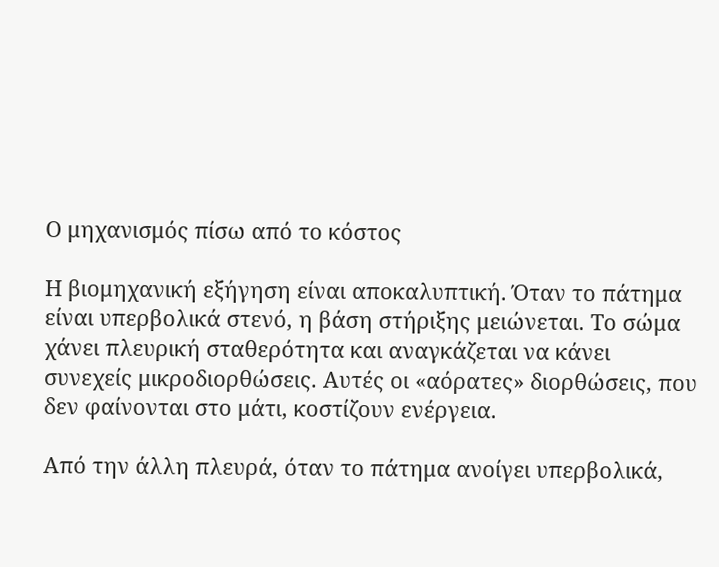Ο μηχανισμός πίσω από το κόστος

Η βιομηχανική εξήγηση είναι αποκαλυπτική. Όταν το πάτημα είναι υπερβολικά στενό, η βάση στήριξης μειώνεται. Το σώμα χάνει πλευρική σταθερότητα και αναγκάζεται να κάνει συνεχείς μικροδιορθώσεις. Αυτές οι «αόρατες» διορθώσεις, που δεν φαίνονται στο μάτι, κοστίζουν ενέργεια.

Από την άλλη πλευρά, όταν το πάτημα ανοίγει υπερβολικά,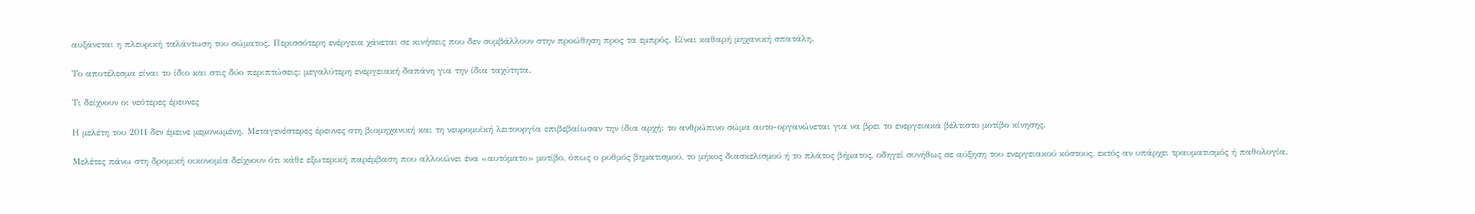αυξάνεται η πλευρική ταλάντωση του σώματος. Περισσότερη ενέργεια χάνεται σε κινήσεις που δεν συμβάλλουν στην προώθηση προς τα εμπρός. Είναι καθαρή μηχανική σπατάλη.

Το αποτέλεσμα είναι το ίδιο και στις δύο περιπτώσεις: μεγαλύτερη ενεργειακή δαπάνη για την ίδια ταχύτητα.

Τι δείχνουν οι νεότερες έρευνες

Η μελέτη του 2011 δεν έμεινε μεμονωμένη. Μεταγενέστερες έρευνες στη βιομηχανική και τη νευρομυϊκή λειτουργία επιβεβαίωσαν την ίδια αρχή: το ανθρώπινο σώμα αυτο-οργανώνεται για να βρει το ενεργειακά βέλτιστο μοτίβο κίνησης.

Μελέτες πάνω στη δρομική οικονομία δείχνουν ότι κάθε εξωτερική παρέμβαση που αλλοιώνει ένα «αυτόματο» μοτίβο, όπως ο ρυθμός βηματισμού, το μήκος διασκελισμού ή το πλάτος βήματος, οδηγεί συνήθως σε αύξηση του ενεργειακού κόστους, εκτός αν υπάρχει τραυματισμός ή παθολογία.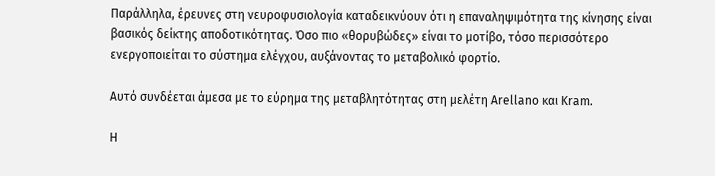Παράλληλα, έρευνες στη νευροφυσιολογία καταδεικνύουν ότι η επαναληψιμότητα της κίνησης είναι βασικός δείκτης αποδοτικότητας. Όσο πιο «θορυβώδες» είναι το μοτίβο, τόσο περισσότερο ενεργοποιείται το σύστημα ελέγχου, αυξάνοντας το μεταβολικό φορτίο.

Αυτό συνδέεται άμεσα με το εύρημα της μεταβλητότητας στη μελέτη Arellano και Kram.

Η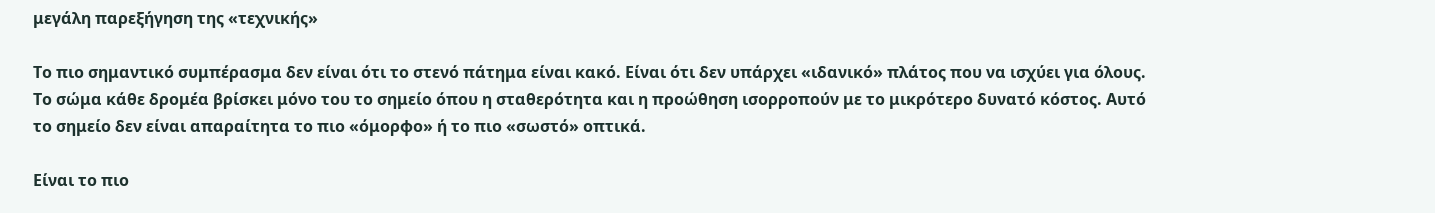μεγάλη παρεξήγηση της «τεχνικής»

Το πιο σημαντικό συμπέρασμα δεν είναι ότι το στενό πάτημα είναι κακό. Είναι ότι δεν υπάρχει «ιδανικό» πλάτος που να ισχύει για όλους. Το σώμα κάθε δρομέα βρίσκει μόνο του το σημείο όπου η σταθερότητα και η προώθηση ισορροπούν με το μικρότερο δυνατό κόστος. Αυτό το σημείο δεν είναι απαραίτητα το πιο «όμορφο» ή το πιο «σωστό» οπτικά.

Είναι το πιο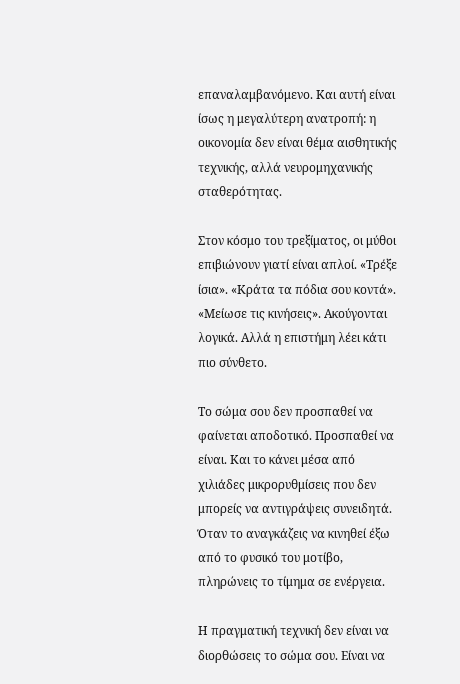επαναλαμβανόμενο. Και αυτή είναι ίσως η μεγαλύτερη ανατροπή: η οικονομία δεν είναι θέμα αισθητικής τεχνικής, αλλά νευρομηχανικής σταθερότητας.

Στον κόσμο του τρεξίματος, οι μύθοι επιβιώνουν γιατί είναι απλοί. «Τρέξε ίσια». «Κράτα τα πόδια σου κοντά». «Μείωσε τις κινήσεις». Ακούγονται λογικά. Αλλά η επιστήμη λέει κάτι πιο σύνθετο.

Το σώμα σου δεν προσπαθεί να φαίνεται αποδοτικό. Προσπαθεί να είναι. Και το κάνει μέσα από χιλιάδες μικρορυθμίσεις που δεν μπορείς να αντιγράψεις συνειδητά. Όταν το αναγκάζεις να κινηθεί έξω από το φυσικό του μοτίβο, πληρώνεις το τίμημα σε ενέργεια.

Η πραγματική τεχνική δεν είναι να διορθώσεις το σώμα σου. Είναι να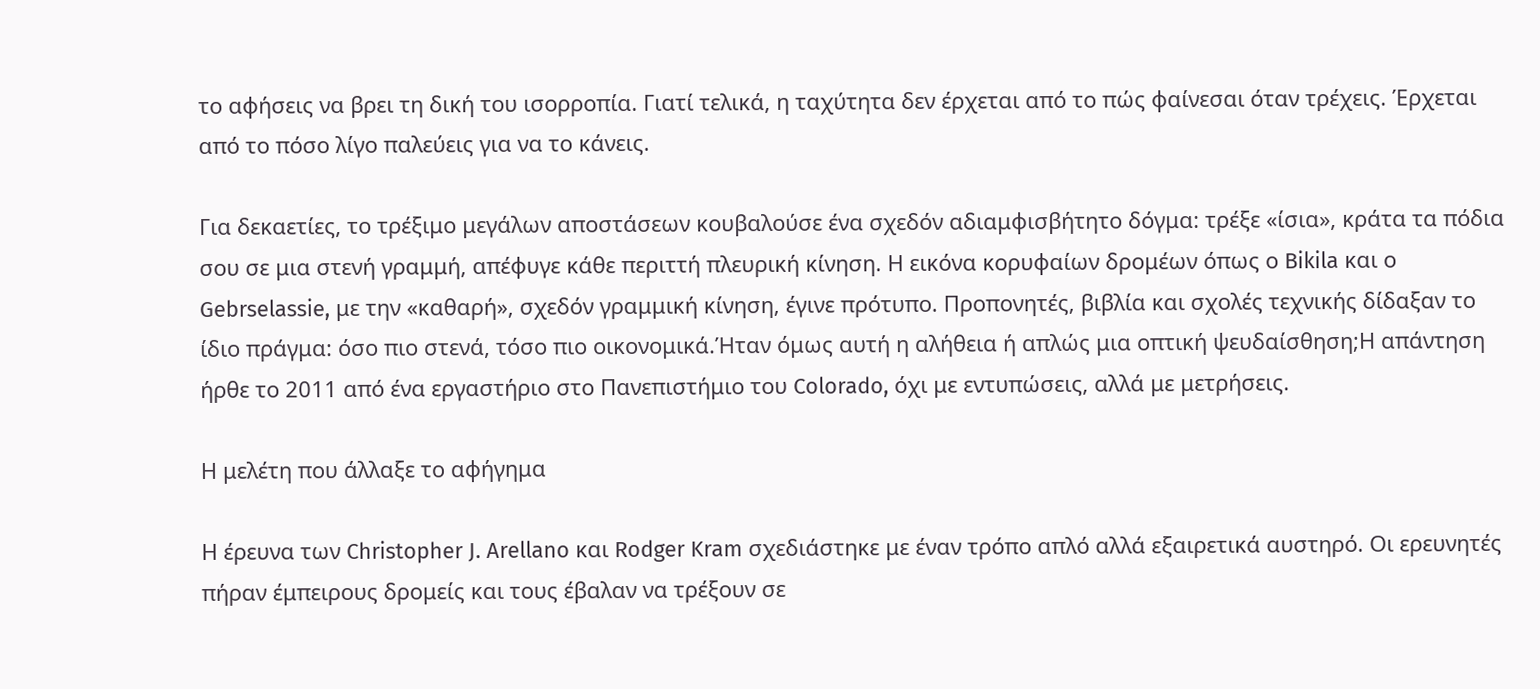το αφήσεις να βρει τη δική του ισορροπία. Γιατί τελικά, η ταχύτητα δεν έρχεται από το πώς φαίνεσαι όταν τρέχεις. Έρχεται από το πόσο λίγο παλεύεις για να το κάνεις.

Για δεκαετίες, το τρέξιμο μεγάλων αποστάσεων κουβαλούσε ένα σχεδόν αδιαμφισβήτητο δόγμα: τρέξε «ίσια», κράτα τα πόδια σου σε μια στενή γραμμή, απέφυγε κάθε περιττή πλευρική κίνηση. Η εικόνα κορυφαίων δρομέων όπως ο Bikila και ο Gebrselassie, με την «καθαρή», σχεδόν γραμμική κίνηση, έγινε πρότυπο. Προπονητές, βιβλία και σχολές τεχνικής δίδαξαν το ίδιο πράγμα: όσο πιο στενά, τόσο πιο οικονομικά.Ήταν όμως αυτή η αλήθεια ή απλώς μια οπτική ψευδαίσθηση;Η απάντηση ήρθε το 2011 από ένα εργαστήριο στο Πανεπιστήμιο του Colorado, όχι με εντυπώσεις, αλλά με μετρήσεις.

Η μελέτη που άλλαξε το αφήγημα

Η έρευνα των Christopher J. Arellano και Rodger Kram σχεδιάστηκε με έναν τρόπο απλό αλλά εξαιρετικά αυστηρό. Οι ερευνητές πήραν έμπειρους δρομείς και τους έβαλαν να τρέξουν σε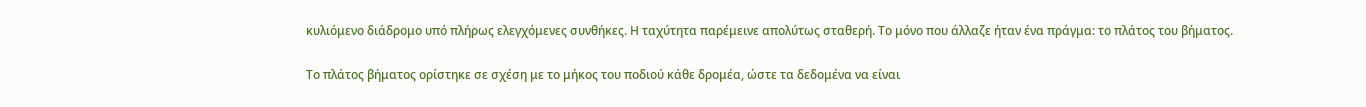κυλιόμενο διάδρομο υπό πλήρως ελεγχόμενες συνθήκες. Η ταχύτητα παρέμεινε απολύτως σταθερή. Το μόνο που άλλαζε ήταν ένα πράγμα: το πλάτος του βήματος.

Το πλάτος βήματος ορίστηκε σε σχέση με το μήκος του ποδιού κάθε δρομέα, ώστε τα δεδομένα να είναι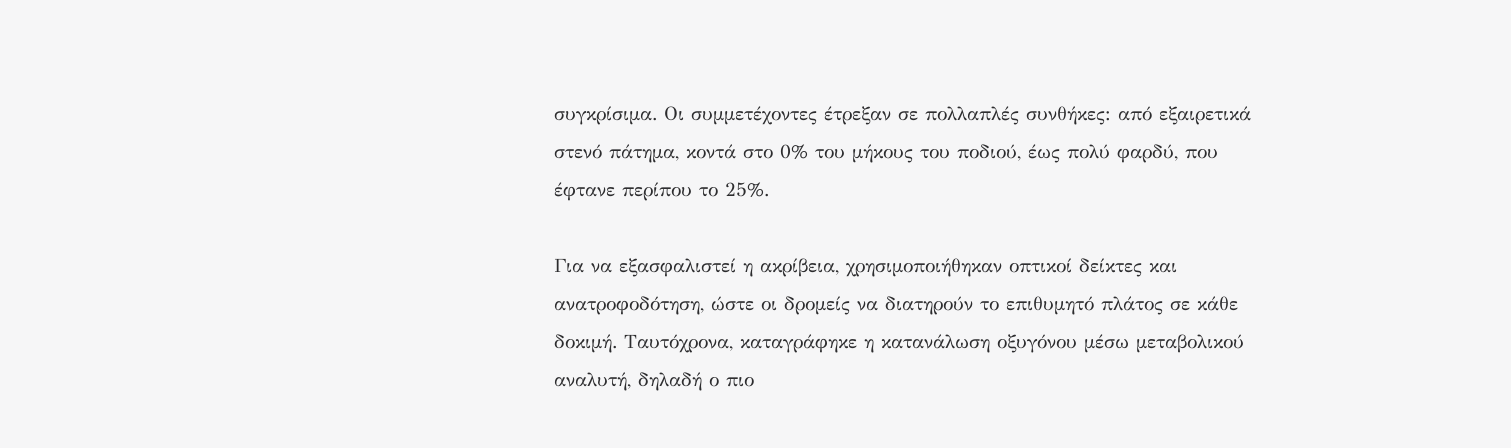συγκρίσιμα. Οι συμμετέχοντες έτρεξαν σε πολλαπλές συνθήκες: από εξαιρετικά στενό πάτημα, κοντά στο 0% του μήκους του ποδιού, έως πολύ φαρδύ, που έφτανε περίπου το 25%.

Για να εξασφαλιστεί η ακρίβεια, χρησιμοποιήθηκαν οπτικοί δείκτες και ανατροφοδότηση, ώστε οι δρομείς να διατηρούν το επιθυμητό πλάτος σε κάθε δοκιμή. Ταυτόχρονα, καταγράφηκε η κατανάλωση οξυγόνου μέσω μεταβολικού αναλυτή, δηλαδή ο πιο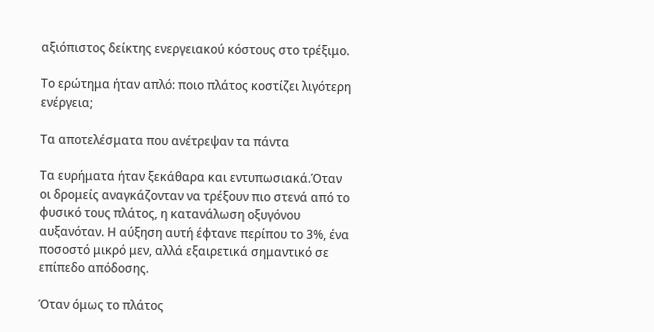αξιόπιστος δείκτης ενεργειακού κόστους στο τρέξιμο.

Το ερώτημα ήταν απλό: ποιο πλάτος κοστίζει λιγότερη ενέργεια;

Τα αποτελέσματα που ανέτρεψαν τα πάντα

Τα ευρήματα ήταν ξεκάθαρα και εντυπωσιακά.Όταν οι δρομείς αναγκάζονταν να τρέξουν πιο στενά από το φυσικό τους πλάτος, η κατανάλωση οξυγόνου αυξανόταν. Η αύξηση αυτή έφτανε περίπου το 3%, ένα ποσοστό μικρό μεν, αλλά εξαιρετικά σημαντικό σε επίπεδο απόδοσης.

Όταν όμως το πλάτος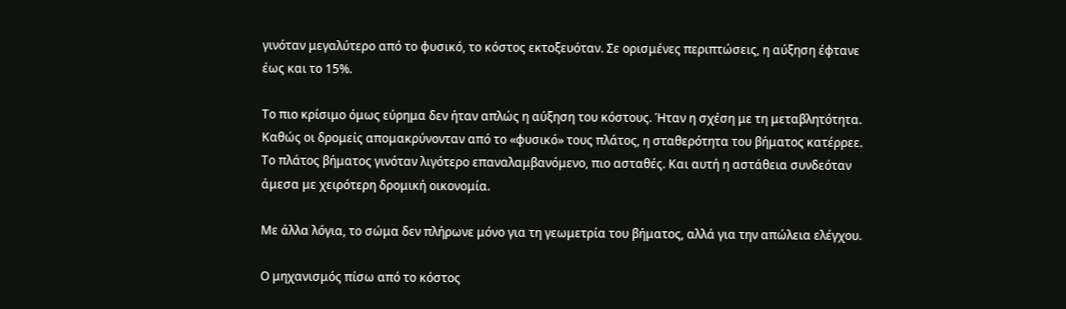γινόταν μεγαλύτερο από το φυσικό, το κόστος εκτοξευόταν. Σε ορισμένες περιπτώσεις, η αύξηση έφτανε έως και το 15%.

Το πιο κρίσιμο όμως εύρημα δεν ήταν απλώς η αύξηση του κόστους. Ήταν η σχέση με τη μεταβλητότητα. Καθώς οι δρομείς απομακρύνονταν από το «φυσικό» τους πλάτος, η σταθερότητα του βήματος κατέρρεε. Το πλάτος βήματος γινόταν λιγότερο επαναλαμβανόμενο, πιο ασταθές. Και αυτή η αστάθεια συνδεόταν άμεσα με χειρότερη δρομική οικονομία.

Με άλλα λόγια, το σώμα δεν πλήρωνε μόνο για τη γεωμετρία του βήματος, αλλά για την απώλεια ελέγχου.

Ο μηχανισμός πίσω από το κόστος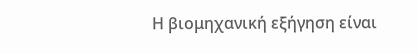Η βιομηχανική εξήγηση είναι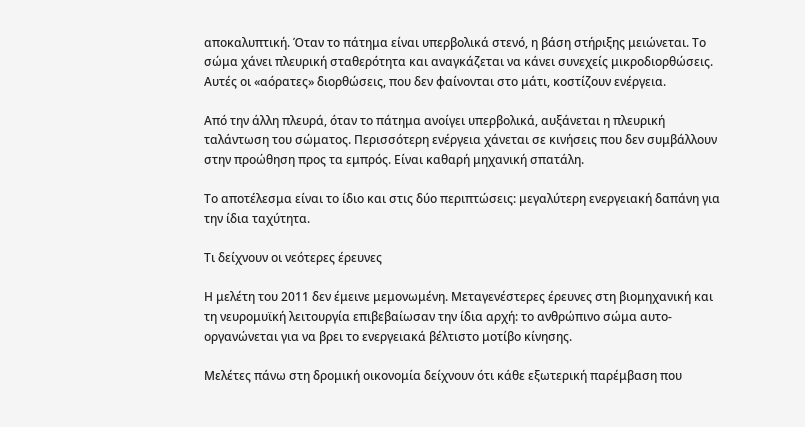αποκαλυπτική. Όταν το πάτημα είναι υπερβολικά στενό, η βάση στήριξης μειώνεται. Το σώμα χάνει πλευρική σταθερότητα και αναγκάζεται να κάνει συνεχείς μικροδιορθώσεις. Αυτές οι «αόρατες» διορθώσεις, που δεν φαίνονται στο μάτι, κοστίζουν ενέργεια.

Από την άλλη πλευρά, όταν το πάτημα ανοίγει υπερβολικά, αυξάνεται η πλευρική ταλάντωση του σώματος. Περισσότερη ενέργεια χάνεται σε κινήσεις που δεν συμβάλλουν στην προώθηση προς τα εμπρός. Είναι καθαρή μηχανική σπατάλη.

Το αποτέλεσμα είναι το ίδιο και στις δύο περιπτώσεις: μεγαλύτερη ενεργειακή δαπάνη για την ίδια ταχύτητα.

Τι δείχνουν οι νεότερες έρευνες

Η μελέτη του 2011 δεν έμεινε μεμονωμένη. Μεταγενέστερες έρευνες στη βιομηχανική και τη νευρομυϊκή λειτουργία επιβεβαίωσαν την ίδια αρχή: το ανθρώπινο σώμα αυτο-οργανώνεται για να βρει το ενεργειακά βέλτιστο μοτίβο κίνησης.

Μελέτες πάνω στη δρομική οικονομία δείχνουν ότι κάθε εξωτερική παρέμβαση που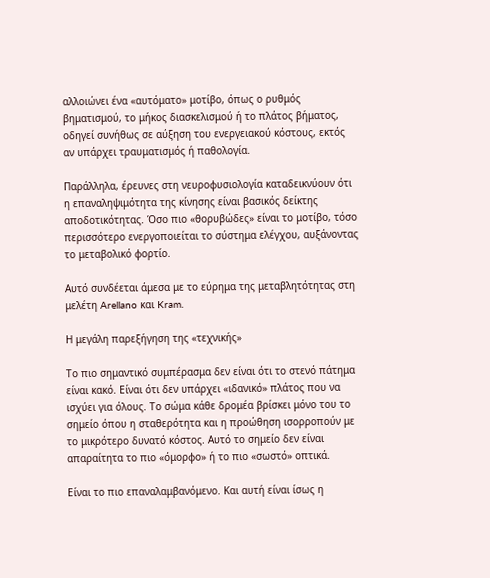αλλοιώνει ένα «αυτόματο» μοτίβο, όπως ο ρυθμός βηματισμού, το μήκος διασκελισμού ή το πλάτος βήματος, οδηγεί συνήθως σε αύξηση του ενεργειακού κόστους, εκτός αν υπάρχει τραυματισμός ή παθολογία.

Παράλληλα, έρευνες στη νευροφυσιολογία καταδεικνύουν ότι η επαναληψιμότητα της κίνησης είναι βασικός δείκτης αποδοτικότητας. Όσο πιο «θορυβώδες» είναι το μοτίβο, τόσο περισσότερο ενεργοποιείται το σύστημα ελέγχου, αυξάνοντας το μεταβολικό φορτίο.

Αυτό συνδέεται άμεσα με το εύρημα της μεταβλητότητας στη μελέτη Arellano και Kram.

Η μεγάλη παρεξήγηση της «τεχνικής»

Το πιο σημαντικό συμπέρασμα δεν είναι ότι το στενό πάτημα είναι κακό. Είναι ότι δεν υπάρχει «ιδανικό» πλάτος που να ισχύει για όλους. Το σώμα κάθε δρομέα βρίσκει μόνο του το σημείο όπου η σταθερότητα και η προώθηση ισορροπούν με το μικρότερο δυνατό κόστος. Αυτό το σημείο δεν είναι απαραίτητα το πιο «όμορφο» ή το πιο «σωστό» οπτικά.

Είναι το πιο επαναλαμβανόμενο. Και αυτή είναι ίσως η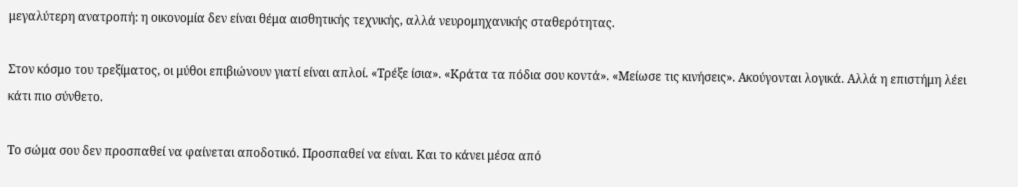μεγαλύτερη ανατροπή: η οικονομία δεν είναι θέμα αισθητικής τεχνικής, αλλά νευρομηχανικής σταθερότητας.

Στον κόσμο του τρεξίματος, οι μύθοι επιβιώνουν γιατί είναι απλοί. «Τρέξε ίσια». «Κράτα τα πόδια σου κοντά». «Μείωσε τις κινήσεις». Ακούγονται λογικά. Αλλά η επιστήμη λέει κάτι πιο σύνθετο.

Το σώμα σου δεν προσπαθεί να φαίνεται αποδοτικό. Προσπαθεί να είναι. Και το κάνει μέσα από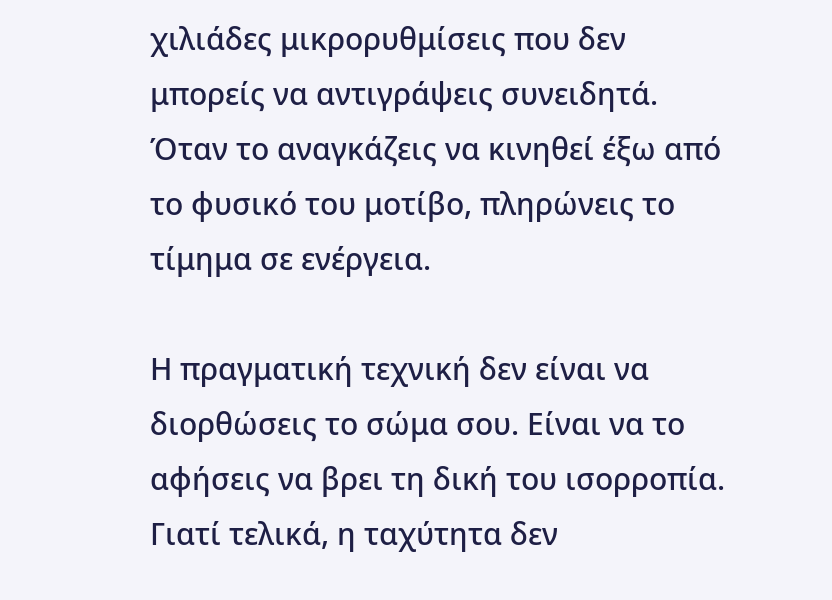χιλιάδες μικρορυθμίσεις που δεν μπορείς να αντιγράψεις συνειδητά. Όταν το αναγκάζεις να κινηθεί έξω από το φυσικό του μοτίβο, πληρώνεις το τίμημα σε ενέργεια.

Η πραγματική τεχνική δεν είναι να διορθώσεις το σώμα σου. Είναι να το αφήσεις να βρει τη δική του ισορροπία. Γιατί τελικά, η ταχύτητα δεν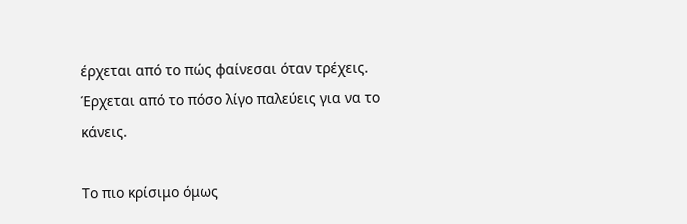έρχεται από το πώς φαίνεσαι όταν τρέχεις. Έρχεται από το πόσο λίγο παλεύεις για να το κάνεις.

Το πιο κρίσιμο όμως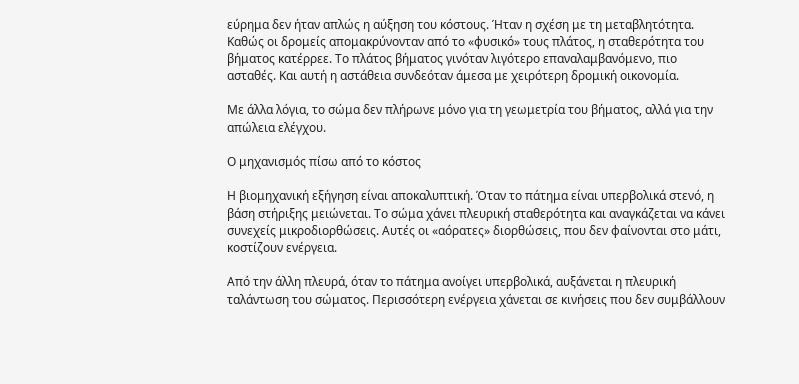εύρημα δεν ήταν απλώς η αύξηση του κόστους. Ήταν η σχέση με τη μεταβλητότητα. Καθώς οι δρομείς απομακρύνονταν από το «φυσικό» τους πλάτος, η σταθερότητα του βήματος κατέρρεε. Το πλάτος βήματος γινόταν λιγότερο επαναλαμβανόμενο, πιο ασταθές. Και αυτή η αστάθεια συνδεόταν άμεσα με χειρότερη δρομική οικονομία.

Με άλλα λόγια, το σώμα δεν πλήρωνε μόνο για τη γεωμετρία του βήματος, αλλά για την απώλεια ελέγχου.

Ο μηχανισμός πίσω από το κόστος

Η βιομηχανική εξήγηση είναι αποκαλυπτική. Όταν το πάτημα είναι υπερβολικά στενό, η βάση στήριξης μειώνεται. Το σώμα χάνει πλευρική σταθερότητα και αναγκάζεται να κάνει συνεχείς μικροδιορθώσεις. Αυτές οι «αόρατες» διορθώσεις, που δεν φαίνονται στο μάτι, κοστίζουν ενέργεια.

Από την άλλη πλευρά, όταν το πάτημα ανοίγει υπερβολικά, αυξάνεται η πλευρική ταλάντωση του σώματος. Περισσότερη ενέργεια χάνεται σε κινήσεις που δεν συμβάλλουν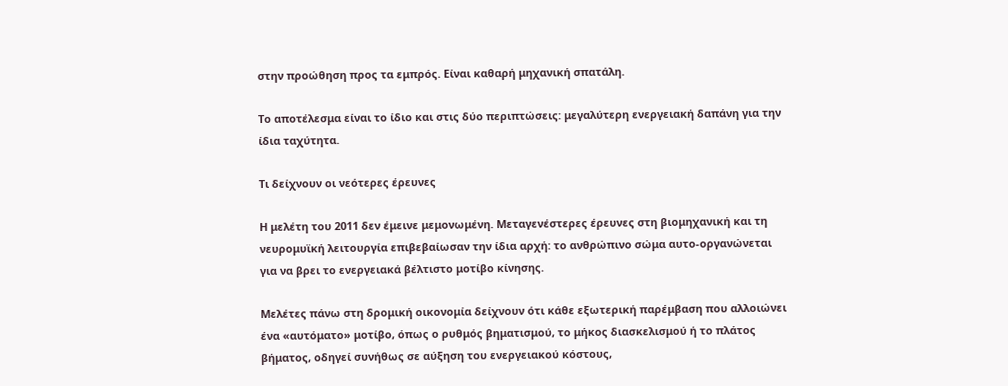στην προώθηση προς τα εμπρός. Είναι καθαρή μηχανική σπατάλη.

Το αποτέλεσμα είναι το ίδιο και στις δύο περιπτώσεις: μεγαλύτερη ενεργειακή δαπάνη για την ίδια ταχύτητα.

Τι δείχνουν οι νεότερες έρευνες

Η μελέτη του 2011 δεν έμεινε μεμονωμένη. Μεταγενέστερες έρευνες στη βιομηχανική και τη νευρομυϊκή λειτουργία επιβεβαίωσαν την ίδια αρχή: το ανθρώπινο σώμα αυτο-οργανώνεται για να βρει το ενεργειακά βέλτιστο μοτίβο κίνησης.

Μελέτες πάνω στη δρομική οικονομία δείχνουν ότι κάθε εξωτερική παρέμβαση που αλλοιώνει ένα «αυτόματο» μοτίβο, όπως ο ρυθμός βηματισμού, το μήκος διασκελισμού ή το πλάτος βήματος, οδηγεί συνήθως σε αύξηση του ενεργειακού κόστους,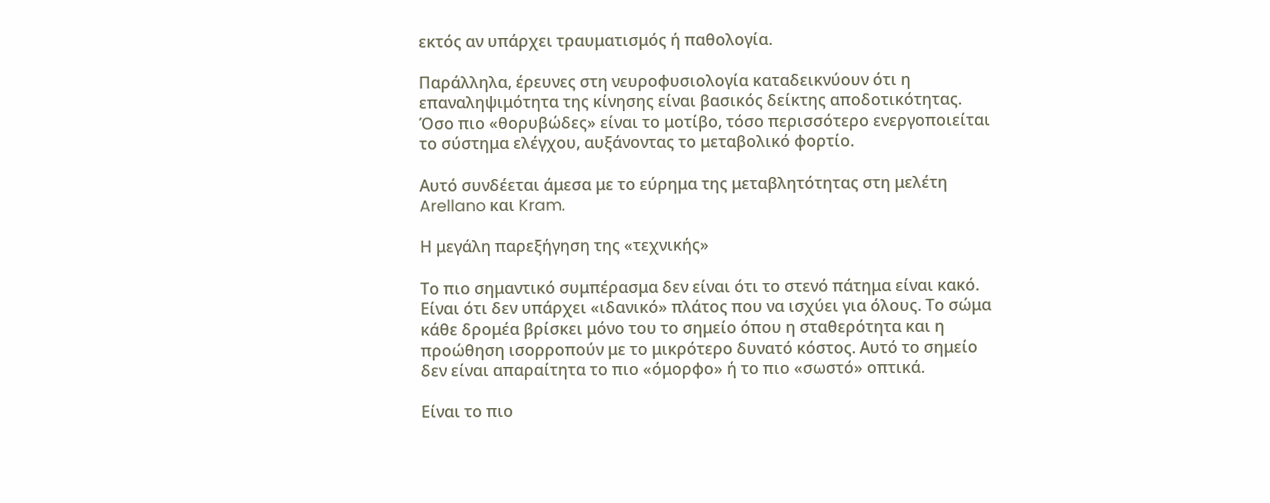εκτός αν υπάρχει τραυματισμός ή παθολογία.

Παράλληλα, έρευνες στη νευροφυσιολογία καταδεικνύουν ότι η επαναληψιμότητα της κίνησης είναι βασικός δείκτης αποδοτικότητας. Όσο πιο «θορυβώδες» είναι το μοτίβο, τόσο περισσότερο ενεργοποιείται το σύστημα ελέγχου, αυξάνοντας το μεταβολικό φορτίο.

Αυτό συνδέεται άμεσα με το εύρημα της μεταβλητότητας στη μελέτη Arellano και Kram.

Η μεγάλη παρεξήγηση της «τεχνικής»

Το πιο σημαντικό συμπέρασμα δεν είναι ότι το στενό πάτημα είναι κακό. Είναι ότι δεν υπάρχει «ιδανικό» πλάτος που να ισχύει για όλους. Το σώμα κάθε δρομέα βρίσκει μόνο του το σημείο όπου η σταθερότητα και η προώθηση ισορροπούν με το μικρότερο δυνατό κόστος. Αυτό το σημείο δεν είναι απαραίτητα το πιο «όμορφο» ή το πιο «σωστό» οπτικά.

Είναι το πιο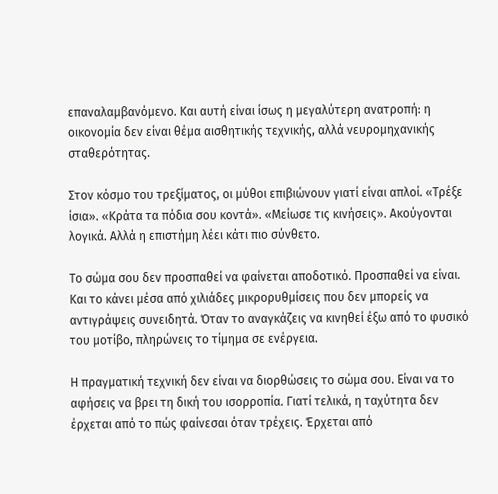επαναλαμβανόμενο. Και αυτή είναι ίσως η μεγαλύτερη ανατροπή: η οικονομία δεν είναι θέμα αισθητικής τεχνικής, αλλά νευρομηχανικής σταθερότητας.

Στον κόσμο του τρεξίματος, οι μύθοι επιβιώνουν γιατί είναι απλοί. «Τρέξε ίσια». «Κράτα τα πόδια σου κοντά». «Μείωσε τις κινήσεις». Ακούγονται λογικά. Αλλά η επιστήμη λέει κάτι πιο σύνθετο.

Το σώμα σου δεν προσπαθεί να φαίνεται αποδοτικό. Προσπαθεί να είναι. Και το κάνει μέσα από χιλιάδες μικρορυθμίσεις που δεν μπορείς να αντιγράψεις συνειδητά. Όταν το αναγκάζεις να κινηθεί έξω από το φυσικό του μοτίβο, πληρώνεις το τίμημα σε ενέργεια.

Η πραγματική τεχνική δεν είναι να διορθώσεις το σώμα σου. Είναι να το αφήσεις να βρει τη δική του ισορροπία. Γιατί τελικά, η ταχύτητα δεν έρχεται από το πώς φαίνεσαι όταν τρέχεις. Έρχεται από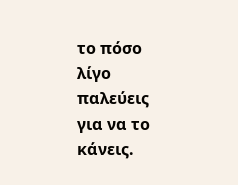το πόσο λίγο παλεύεις για να το κάνεις.